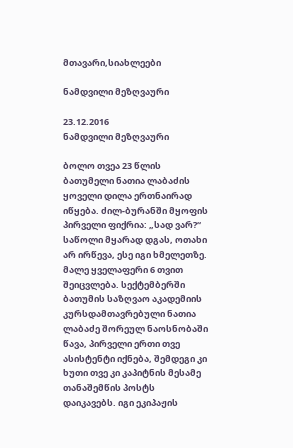მთავარი,სიახლეები

ნამდვილი მეზღვაური

23.12.2016
ნამდვილი მეზღვაური

ბოლო თვეა 23 წლის ბათუმელი ნათია ლაბაძის ყოველი დილა ერთნაირად იწყება. ძილ-ბურანში მყოფის პირველი ფიქრია: „სად ვარ?“ საწოლი მყარად დგას, ოთახი არ ირწევა, ესე იგი ხმელეთზე.  მალე ყველაფერი 6 თვით შეიცვლება. სექტემბერში  ბათუმის საზღვაო აკადემიის კურსდამთავრებული ნათია ლაბაძე შორეულ ნაოსნობაში წავა, პირველი ერთი თვე ასისტენტი იქნება, შემდეგი კი ხუთი თვე კი კაპიტნის მესამე თანაშემწის პოსტს დაიკავებს. იგი ეკიპაჟის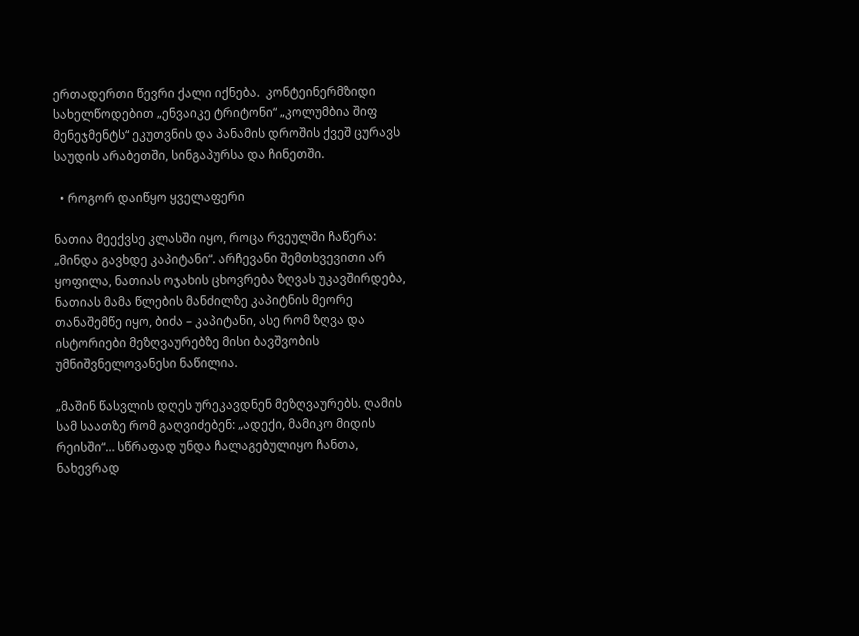ერთადერთი წევრი ქალი იქნება.  კონტეინერმზიდი სახელწოდებით „ენვაიკე ტრიტონი“ „კოლუმბია შიფ მენეჯმენტს“ ეკუთვნის და პანამის დროშის ქვეშ ცურავს საუდის არაბეთში, სინგაპურსა და ჩინეთში.

  • როგორ დაიწყო ყველაფერი

ნათია მეექვსე კლასში იყო, როცა რვეულში ჩაწერა: „მინდა გავხდე კაპიტანი“. არჩევანი შემთხვევითი არ ყოფილა, ნათიას ოჯახის ცხოვრება ზღვას უკავშირდება, ნათიას მამა წლების მანძილზე კაპიტნის მეორე თანაშემწე იყო, ბიძა – კაპიტანი, ასე რომ ზღვა და ისტორიები მეზღვაურებზე მისი ბავშვობის უმნიშვნელოვანესი ნაწილია.

„მაშინ წასვლის დღეს ურეკავდნენ მეზღვაურებს. ღამის სამ საათზე რომ გაღვიძებენ: „ადექი, მამიკო მიდის რეისში“… სწრაფად უნდა ჩალაგებულიყო ჩანთა, ნახევრად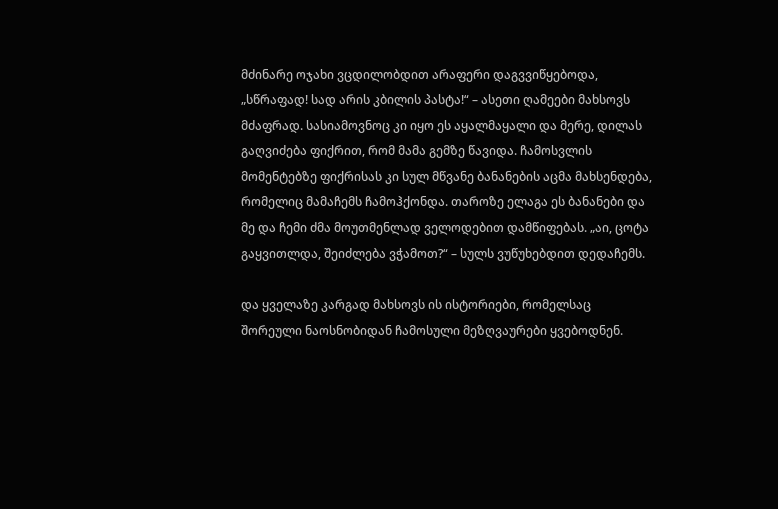მძინარე ოჯახი ვცდილობდით არაფერი დაგვვიწყებოდა, „სწრაფად! სად არის კბილის პასტა!“ – ასეთი ღამეები მახსოვს მძაფრად. სასიამოვნოც კი იყო ეს აყალმაყალი და მერე, დილას გაღვიძება ფიქრით, რომ მამა გემზე წავიდა. ჩამოსვლის მომენტებზე ფიქრისას კი სულ მწვანე ბანანების აცმა მახსენდება, რომელიც მამაჩემს ჩამოჰქონდა. თაროზე ელაგა ეს ბანანები და მე და ჩემი ძმა მოუთმენლად ველოდებით დამწიფებას. „აი, ცოტა გაყვითლდა, შეიძლება ვჭამოთ?“ – სულს ვუწუხებდით დედაჩემს.

და ყველაზე კარგად მახსოვს ის ისტორიები, რომელსაც შორეული ნაოსნობიდან ჩამოსული მეზღვაურები ყვებოდნენ.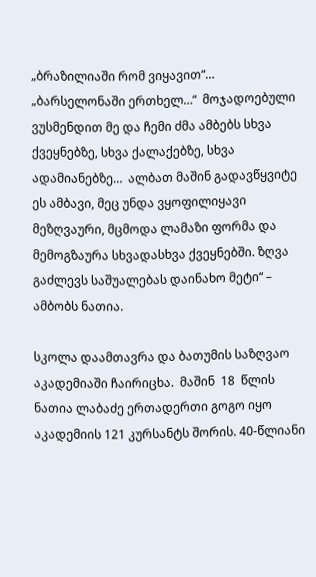„ბრაზილიაში რომ ვიყავით“…  „ბარსელონაში ერთხელ…“  მოჯადოებული ვუსმენდით მე და ჩემი ძმა ამბებს სხვა ქვეყნებზე, სხვა ქალაქებზე, სხვა ადამიანებზე…  ალბათ მაშინ გადავწყვიტე ეს ამბავი, მეც უნდა ვყოფილიყავი მეზღვაური, მცმოდა ლამაზი ფორმა და მემოგზაურა სხვადასხვა ქვეყნებში. ზღვა გაძლევს საშუალებას დაინახო მეტი“ – ამბობს ნათია.

სკოლა დაამთავრა და ბათუმის საზღვაო აკადემიაში ჩაირიცხა.  მაშინ  18  წლის ნათია ლაბაძე ერთადერთი გოგო იყო აკადემიის 121 კურსანტს შორის. 40-წლიანი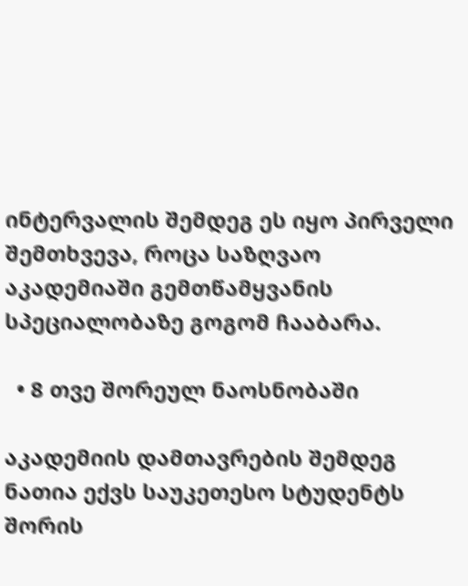ინტერვალის შემდეგ ეს იყო პირველი შემთხვევა, როცა საზღვაო აკადემიაში გემთწამყვანის სპეციალობაზე გოგომ ჩააბარა.

  • 8 თვე შორეულ ნაოსნობაში

აკადემიის დამთავრების შემდეგ ნათია ექვს საუკეთესო სტუდენტს შორის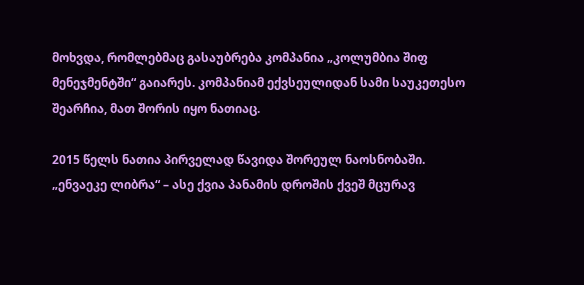მოხვდა, რომლებმაც გასაუბრება კომპანია „კოლუმბია შიფ მენეჯმენტში“ გაიარეს. კომპანიამ ექვსეულიდან სამი საუკეთესო შეარჩია, მათ შორის იყო ნათიაც.

2015 წელს ნათია პირველად წავიდა შორეულ ნაოსნობაში. „ენვაეკე ლიბრა“ – ასე ქვია პანამის დროშის ქვეშ მცურავ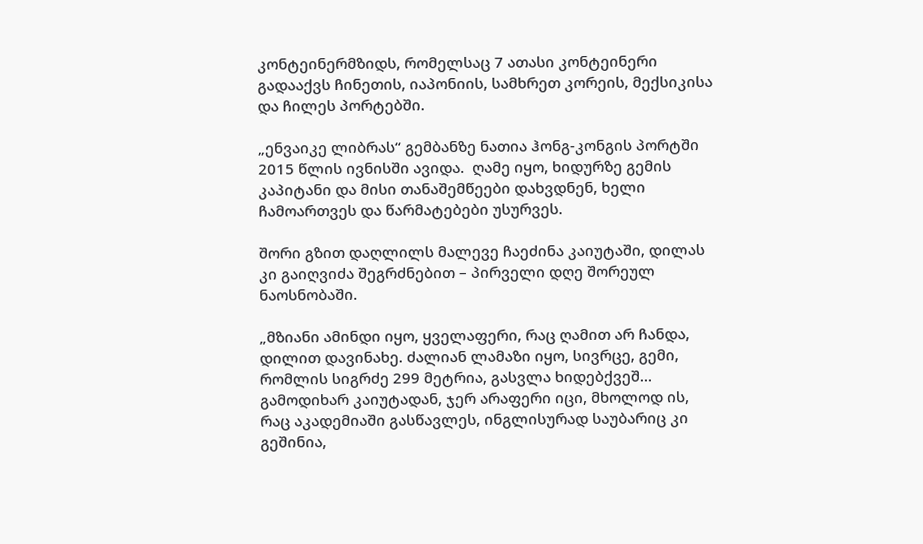კონტეინერმზიდს, რომელსაც 7 ათასი კონტეინერი გადააქვს ჩინეთის, იაპონიის, სამხრეთ კორეის, მექსიკისა და ჩილეს პორტებში.

„ენვაიკე ლიბრას“ გემბანზე ნათია ჰონგ-კონგის პორტში 2015 წლის ივნისში ავიდა.  ღამე იყო, ხიდურზე გემის კაპიტანი და მისი თანაშემწეები დახვდნენ, ხელი ჩამოართვეს და წარმატებები უსურვეს.

შორი გზით დაღლილს მალევე ჩაეძინა კაიუტაში, დილას კი გაიღვიძა შეგრძნებით – პირველი დღე შორეულ ნაოსნობაში.

„მზიანი ამინდი იყო, ყველაფერი, რაც ღამით არ ჩანდა,  დილით დავინახე. ძალიან ლამაზი იყო, სივრცე, გემი, რომლის სიგრძე 299 მეტრია, გასვლა ხიდებქვეშ… გამოდიხარ კაიუტადან, ჯერ არაფერი იცი, მხოლოდ ის, რაც აკადემიაში გასწავლეს, ინგლისურად საუბარიც კი გეშინია,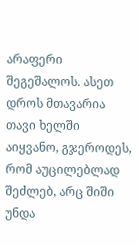არაფერი შეგეშალოს. ასეთ დროს მთავარია თავი ხელში აიყვანო, გჯეროდეს, რომ აუცილებლად შეძლებ, არც შიში უნდა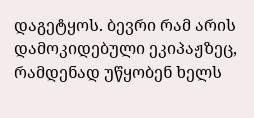დაგეტყოს. ბევრი რამ არის დამოკიდებული ეკიპაჟზეც, რამდენად უწყობენ ხელს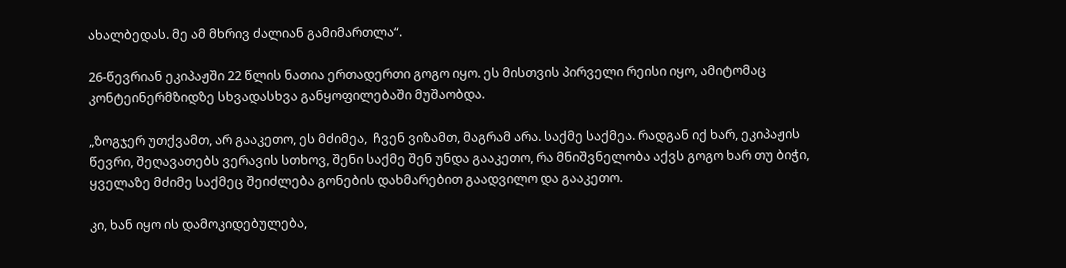ახალბედას. მე ამ მხრივ ძალიან გამიმართლა“.

26-წევრიან ეკიპაჟში 22 წლის ნათია ერთადერთი გოგო იყო. ეს მისთვის პირველი რეისი იყო, ამიტომაც კონტეინერმზიდზე სხვადასხვა განყოფილებაში მუშაობდა.

„ზოგჯერ უთქვამთ, არ გააკეთო, ეს მძიმეა,  ჩვენ ვიზამთ, მაგრამ არა. საქმე საქმეა. რადგან იქ ხარ, ეკიპაჟის წევრი, შეღავათებს ვერავის სთხოვ, შენი საქმე შენ უნდა გააკეთო, რა მნიშვნელობა აქვს გოგო ხარ თუ ბიჭი, ყველაზე მძიმე საქმეც შეიძლება გონების დახმარებით გაადვილო და გააკეთო.

კი, ხან იყო ის დამოკიდებულება,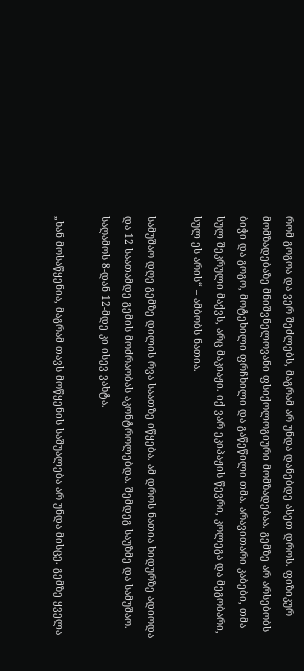რომ გოგოა და ვერ შეძლებს, მაგრამ არ უნდა დანებდე ასეთ დროს. ფიზიკურ მომზადებაზე მნიშვნელოვანი ფსიქოლოგიური მომზადებაა. გემზე არ არსებობს ბიჭი და გოგო, მოტეხილი ფრჩხილი და გაწეწილი თმა. არავითარი კაბები, თმა სულ შეკრული მაქვს, არც მაკიაჟი. იქ ვარ ეკიპაჟის წევრი, კოლეგა და მეგობარი, სულ ეს არის“ – ამბობს ნათია.

სამუშაო დღე გემზე დილის რვა საათზე იწყება. ამ დროს ნათია ხიდურზე ადიოდა  და 12 საათამდე გემის მოძრაობას აკონტროლებდა. შემდეგ საუზმე და სამუშაო. საღამოს 8-დან 12-მდე კი ისევ ვახტა.

„ხან მოსაწყენია, მაგრამ თავს მოწყენის საშუალება არ უნდა მისცე. გემზე ყველა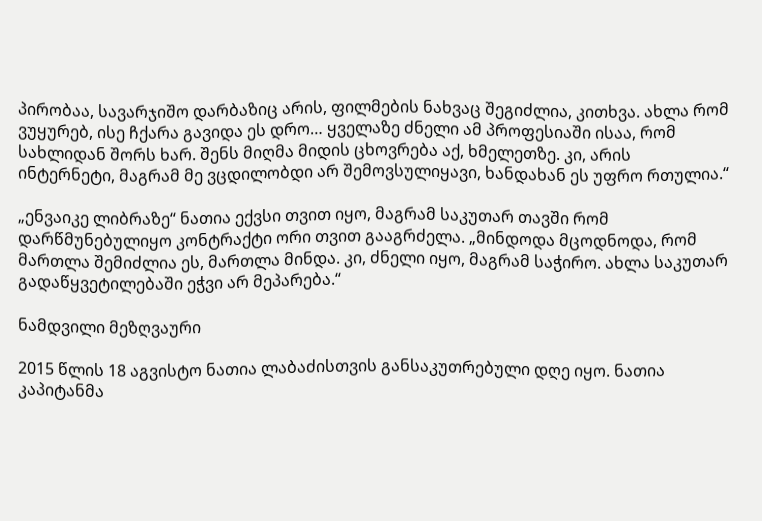პირობაა, სავარჯიშო დარბაზიც არის, ფილმების ნახვაც შეგიძლია, კითხვა. ახლა რომ ვუყურებ, ისე ჩქარა გავიდა ეს დრო… ყველაზე ძნელი ამ პროფესიაში ისაა, რომ სახლიდან შორს ხარ. შენს მიღმა მიდის ცხოვრება აქ, ხმელეთზე. კი, არის ინტერნეტი, მაგრამ მე ვცდილობდი არ შემოვსულიყავი, ხანდახან ეს უფრო რთულია.“

„ენვაიკე ლიბრაზე“ ნათია ექვსი თვით იყო, მაგრამ საკუთარ თავში რომ დარწმუნებულიყო კონტრაქტი ორი თვით გააგრძელა. „მინდოდა მცოდნოდა, რომ მართლა შემიძლია ეს, მართლა მინდა. კი, ძნელი იყო, მაგრამ საჭირო. ახლა საკუთარ გადაწყვეტილებაში ეჭვი არ მეპარება.“

ნამდვილი მეზღვაური

2015 წლის 18 აგვისტო ნათია ლაბაძისთვის განსაკუთრებული დღე იყო. ნათია კაპიტანმა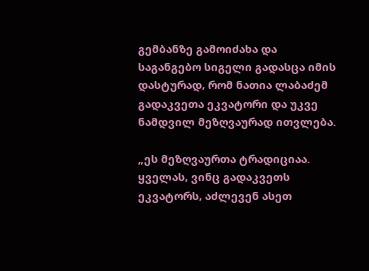გემბანზე გამოიძახა და საგანგებო სიგელი გადასცა იმის დასტურად, რომ ნათია ლაბაძემ გადაკვეთა ეკვატორი და უკვე ნამდვილ მეზღვაურად ითვლება.

„ეს მეზღვაურთა ტრადიციაა. ყველას, ვინც გადაკვეთს ეკვატორს, აძლევენ ასეთ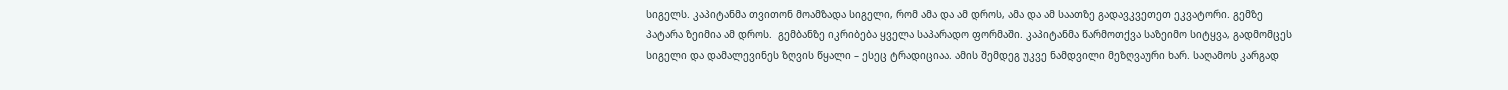სიგელს. კაპიტანმა თვითონ მოამზადა სიგელი, რომ ამა და ამ დროს, ამა და ამ საათზე გადავკვეთეთ ეკვატორი. გემზე პატარა ზეიმია ამ დროს.  გემბანზე იკრიბება ყველა საპარადო ფორმაში. კაპიტანმა წარმოთქვა საზეიმო სიტყვა, გადმომცეს სიგელი და დამალევინეს ზღვის წყალი – ესეც ტრადიციაა. ამის შემდეგ უკვე ნამდვილი მეზღვაური ხარ. საღამოს კარგად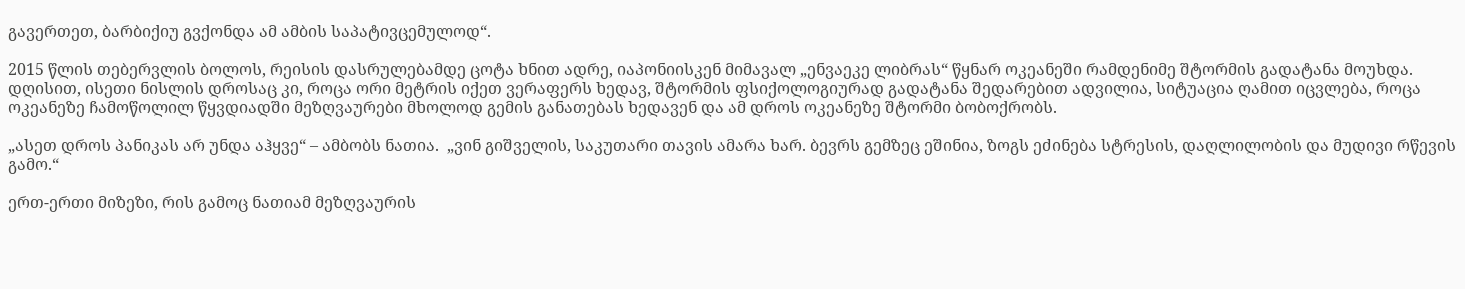გავერთეთ, ბარბიქიუ გვქონდა ამ ამბის საპატივცემულოდ“.

2015 წლის თებერვლის ბოლოს, რეისის დასრულებამდე ცოტა ხნით ადრე, იაპონიისკენ მიმავალ „ენვაეკე ლიბრას“ წყნარ ოკეანეში რამდენიმე შტორმის გადატანა მოუხდა. დღისით, ისეთი ნისლის დროსაც კი, როცა ორი მეტრის იქეთ ვერაფერს ხედავ, შტორმის ფსიქოლოგიურად გადატანა შედარებით ადვილია, სიტუაცია ღამით იცვლება, როცა ოკეანეზე ჩამოწოლილ წყვდიადში მეზღვაურები მხოლოდ გემის განათებას ხედავენ და ამ დროს ოკეანეზე შტორმი ბობოქრობს.

„ასეთ დროს პანიკას არ უნდა აჰყვე“ – ამბობს ნათია.  „ვინ გიშველის, საკუთარი თავის ამარა ხარ. ბევრს გემზეც ეშინია, ზოგს ეძინება სტრესის, დაღლილობის და მუდივი რწევის გამო.“

ერთ-ერთი მიზეზი, რის გამოც ნათიამ მეზღვაურის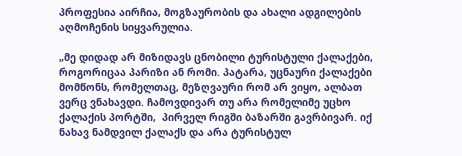პროფესია აირჩია, მოგზაურობის და ახალი ადგილების აღმოჩენის სიყვარულია.

„მე დიდად არ მიზიდავს ცნობილი ტურისტული ქალაქები, როგორიცაა პარიზი ან რომი. პატარა, უცნაური ქალაქები მომწონს, რომელთაც, მეზღვაური რომ არ ვიყო, ალბათ ვერც ვნახავდი. ჩამოვდივარ თუ არა რომელიმე უცხო ქალაქის პორტში,  პირველ რიგში ბაზარში გავრბივარ. იქ ნახავ ნამდვილ ქალაქს და არა ტურისტულ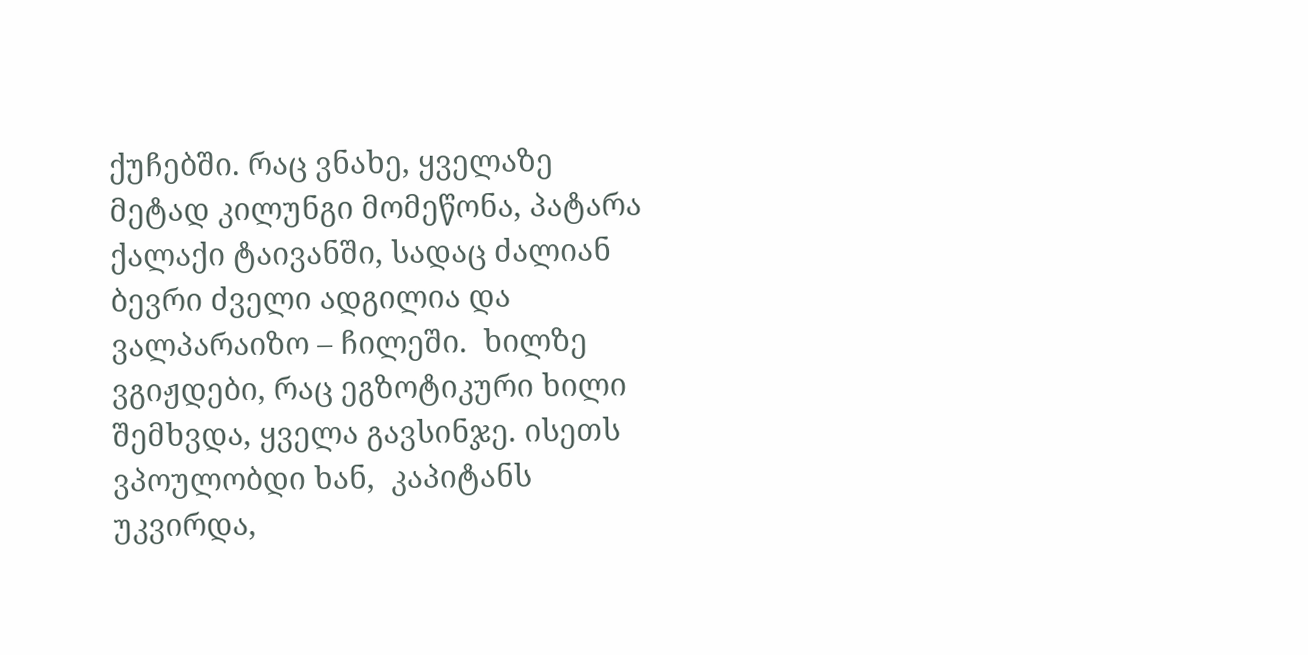ქუჩებში. რაც ვნახე, ყველაზე მეტად კილუნგი მომეწონა, პატარა ქალაქი ტაივანში, სადაც ძალიან ბევრი ძველი ადგილია და ვალპარაიზო – ჩილეში.  ხილზე ვგიჟდები, რაც ეგზოტიკური ხილი შემხვდა, ყველა გავსინჯე. ისეთს ვპოულობდი ხან,  კაპიტანს უკვირდა,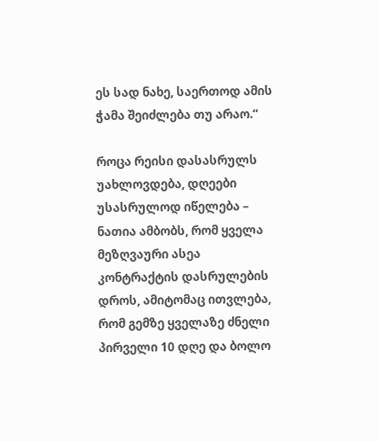ეს სად ნახე, საერთოდ ამის ჭამა შეიძლება თუ არაო.“

როცა რეისი დასასრულს უახლოვდება, დღეები უსასრულოდ იწელება – ნათია ამბობს, რომ ყველა მეზღვაური ასეა კონტრაქტის დასრულების დროს, ამიტომაც ითვლება, რომ გემზე ყველაზე ძნელი პირველი 10 დღე და ბოლო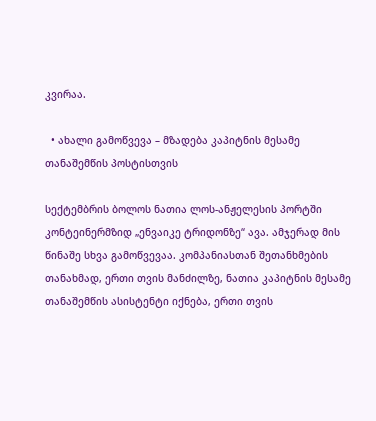კვირაა.

  • ახალი გამოწვევა – მზადება კაპიტნის მესამე თანაშემწის პოსტისთვის

სექტემბრის ბოლოს ნათია ლოს-ანჟელესის პორტში კონტეინერმზიდ „ენვაიკე ტრიდონზე“ ავა. ამჯერად მის წინაშე სხვა გამოწვევაა. კომპანიასთან შეთანხმების თანახმად, ერთი თვის მანძილზე, ნათია კაპიტნის მესამე თანაშემწის ასისტენტი იქნება, ერთი თვის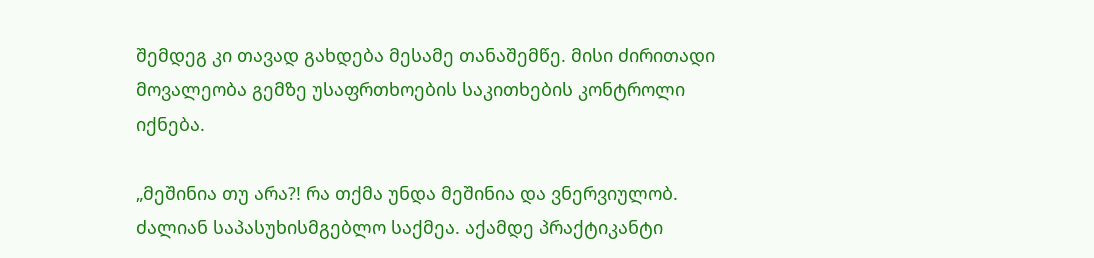შემდეგ კი თავად გახდება მესამე თანაშემწე. მისი ძირითადი მოვალეობა გემზე უსაფრთხოების საკითხების კონტროლი იქნება.

„მეშინია თუ არა?! რა თქმა უნდა მეშინია და ვნერვიულობ. ძალიან საპასუხისმგებლო საქმეა. აქამდე პრაქტიკანტი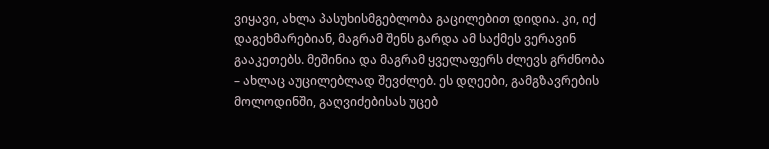ვიყავი, ახლა პასუხისმგებლობა გაცილებით დიდია. კი, იქ დაგეხმარებიან, მაგრამ შენს გარდა ამ საქმეს ვერავინ გააკეთებს. მეშინია და მაგრამ ყველაფერს ძლევს გრძნობა – ახლაც აუცილებლად შევძლებ. ეს დღეები, გამგზავრების მოლოდინში, გაღვიძებისას უცებ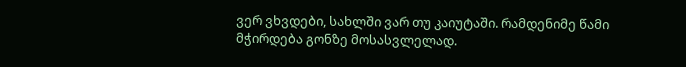ვერ ვხვდები, სახლში ვარ თუ კაიუტაში. რამდენიმე წამი მჭირდება გონზე მოსასვლელად.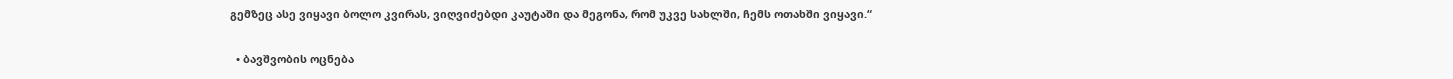გემზეც ასე ვიყავი ბოლო კვირას, ვიღვიძებდი კაუტაში და მეგონა, რომ უკვე სახლში, ჩემს ოთახში ვიყავი.“

  • ბავშვობის ოცნება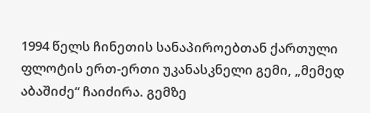1994 წელს ჩინეთის სანაპიროებთან ქართული ფლოტის ერთ-ერთი უკანასკნელი გემი, „მემედ აბაშიძე“ ჩაიძირა. გემზე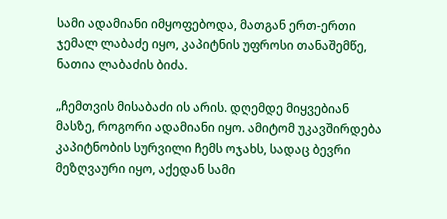სამი ადამიანი იმყოფებოდა, მათგან ერთ-ერთი ჯემალ ლაბაძე იყო, კაპიტნის უფროსი თანაშემწე, ნათია ლაბაძის ბიძა.

„ჩემთვის მისაბაძი ის არის. დღემდე მიყვებიან მასზე, როგორი ადამიანი იყო. ამიტომ უკავშირდება კაპიტნობის სურვილი ჩემს ოჯახს, სადაც ბევრი მეზღვაური იყო, აქედან სამი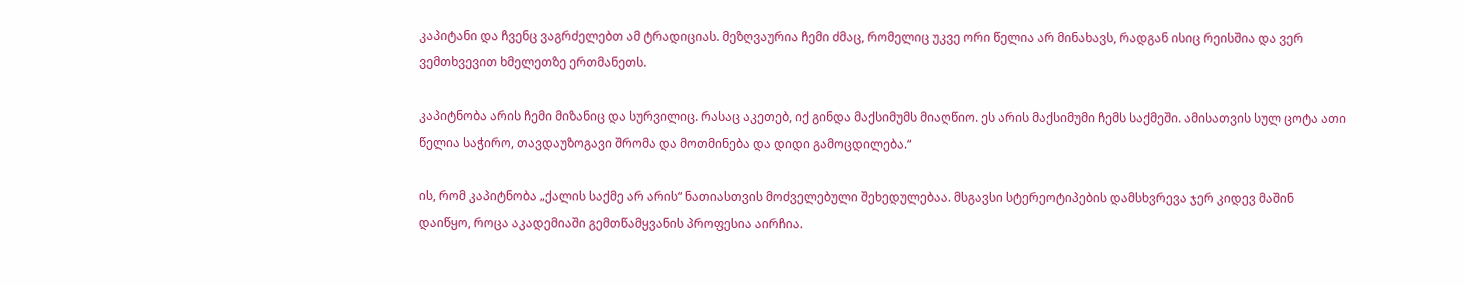კაპიტანი და ჩვენც ვაგრძელებთ ამ ტრადიციას. მეზღვაურია ჩემი ძმაც, რომელიც უკვე ორი წელია არ მინახავს, რადგან ისიც რეისშია და ვერ ვემთხვევით ხმელეთზე ერთმანეთს.

კაპიტნობა არის ჩემი მიზანიც და სურვილიც. რასაც აკეთებ, იქ გინდა მაქსიმუმს მიაღწიო. ეს არის მაქსიმუმი ჩემს საქმეში. ამისათვის სულ ცოტა ათი წელია საჭირო, თავდაუზოგავი შრომა და მოთმინება და დიდი გამოცდილება.“

ის, რომ კაპიტნობა „ქალის საქმე არ არის“ ნათიასთვის მოძველებული შეხედულებაა. მსგავსი სტერეოტიპების დამსხვრევა ჯერ კიდევ მაშინ დაიწყო, როცა აკადემიაში გემთწამყვანის პროფესია აირჩია.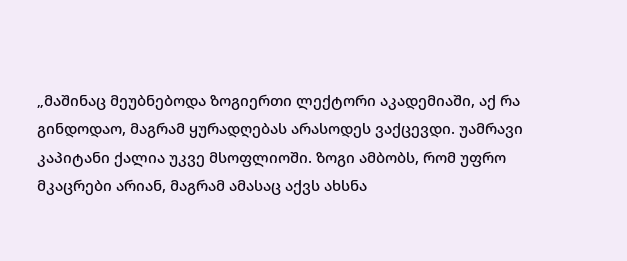„მაშინაც მეუბნებოდა ზოგიერთი ლექტორი აკადემიაში, აქ რა გინდოდაო, მაგრამ ყურადღებას არასოდეს ვაქცევდი. უამრავი კაპიტანი ქალია უკვე მსოფლიოში. ზოგი ამბობს, რომ უფრო მკაცრები არიან, მაგრამ ამასაც აქვს ახსნა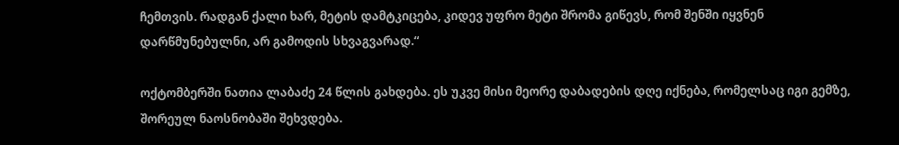ჩემთვის. რადგან ქალი ხარ, მეტის დამტკიცება, კიდევ უფრო მეტი შრომა გიწევს, რომ შენში იყვნენ დარწმუნებულნი, არ გამოდის სხვაგვარად.“

ოქტომბერში ნათია ლაბაძე 24 წლის გახდება. ეს უკვე მისი მეორე დაბადების დღე იქნება, რომელსაც იგი გემზე, შორეულ ნაოსნობაში შეხვდება.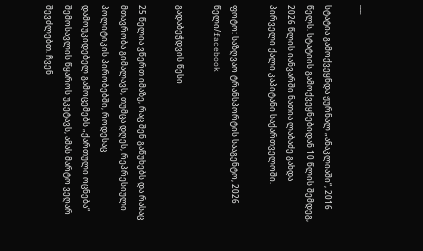___

სტატია გამოქვეყნდა ჟურნალ „ანაკლიაში“, 2016 წელს. სტატიის გამოქვეყნებიდან 10 წლის შემდეგ, 2026 წლის იანვარში ნათია ლაბაძე გახდა პირველი ქალი კაპიტანი საქართველოში.

ფოტო: საზღვაო ტრანსპორტის სააგენტო, 2026 წელი/facebook

გადაბეჭდვის წესი

25 წელია ვწერთ იმაზე, რაც შენ გაწუხებს და რასაც მთავრობა გიმალავს, თუმცა დღეს, რეპრესიული პოლიტიკის პირობებში, როდესაც დამოუკიდებელ გამოცემებს „ქართული ოცნება“ შემოსავლის წყაროს უკეტავს, ამას მარტო ვეღარ შევძლებთ. ჩვენ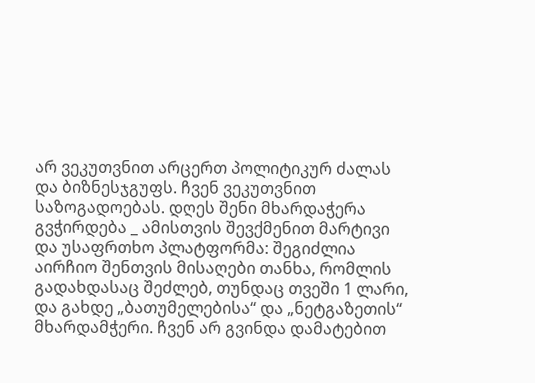არ ვეკუთვნით არცერთ პოლიტიკურ ძალას და ბიზნესჯგუფს. ჩვენ ვეკუთვნით საზოგადოებას. დღეს შენი მხარდაჭერა გვჭირდება _ ამისთვის შევქმენით მარტივი და უსაფრთხო პლატფორმა: შეგიძლია აირჩიო შენთვის მისაღები თანხა, რომლის გადახდასაც შეძლებ, თუნდაც თვეში 1 ლარი, და გახდე „ბათუმელებისა“ და „ნეტგაზეთის“ მხარდამჭერი. ჩვენ არ გვინდა დამატებით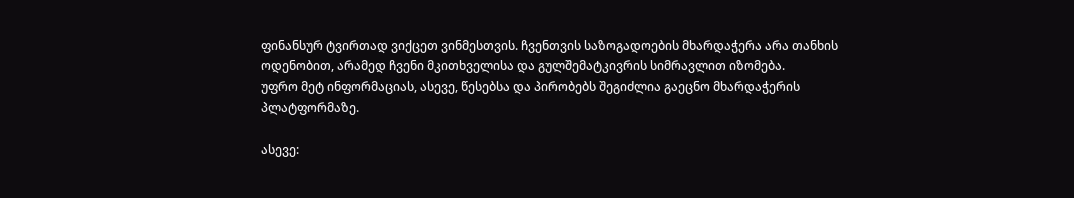ფინანსურ ტვირთად ვიქცეთ ვინმესთვის. ჩვენთვის საზოგადოების მხარდაჭერა არა თანხის ოდენობით, არამედ ჩვენი მკითხველისა და გულშემატკივრის სიმრავლით იზომება.
უფრო მეტ ინფორმაციას, ასევე, წესებსა და პირობებს შეგიძლია გაეცნო მხარდაჭერის პლატფორმაზე.

ასევე: